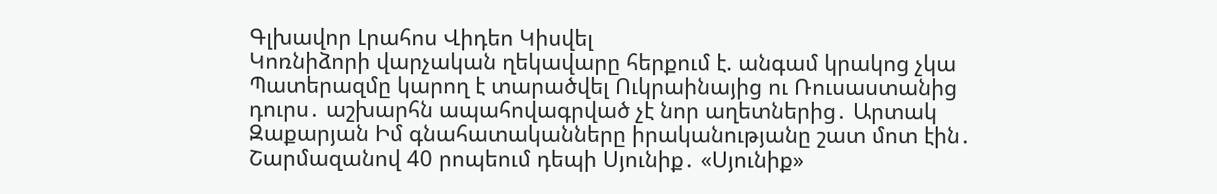Գլխավոր Լրահոս Վիդեո Կիսվել
Կոռնիձորի վարչական ղեկավարը հերքում է. անգամ կրակոց չկա Պատերազմը կարող է տարածվել Ուկրաինայից ու Ռուսաստանից դուրս․ աշխարհն ապահովագրված չէ նոր աղետներից․ Արտակ Զաքարյան Իմ գնահատականները իրականությանը շատ մոտ էին․ Շարմազանով 40 րոպեում դեպի Սյունիք․ «Սյունիք»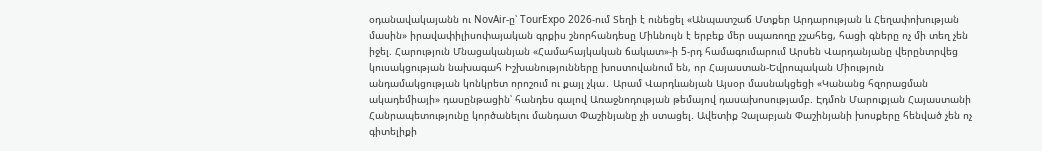օդանավակայանն ու NovAir-ը՝ TourExpo 2026-ում Տեղի է ունեցել «Անպատշաճ Մտքեր Արդարության և Հեղափոխության մասին» իրավափիլիսոփայական գրքիս շնորհանդեսը Միևնույն է երբեք մեր սպառողը չշահեց, հացի գները ոչ մի տեղ չեն իջել. Հարություն Մնացականյան «Համահայկական ճակատ»-ի 5-րդ համագումարում Արսեն Վարդանյանը վերընտրվեց կուսակցության նախագահ Իշխանությունները խոստովանում են, որ Հայաստան-Եվրոպական Միություն անդամակցության կոնկրետ որոշում ու քայլ չկա․ Արամ Վարդևանյան Այսօր մասնակցեցի «Կանանց հզորացման ակադեմիայի» դասընթացին՝ հանդես գալով Առաջնոդության թեմայով դասախոսությամբ. Էդմոն Մարուքյան Հայաստանի Հանրապետությունը կործանելու մանդատ Փաշինյանը չի ստացել. Ավետիք Չալաբյան Փաշինյանի խոսքերը հենված չեն ոչ գիտելիքի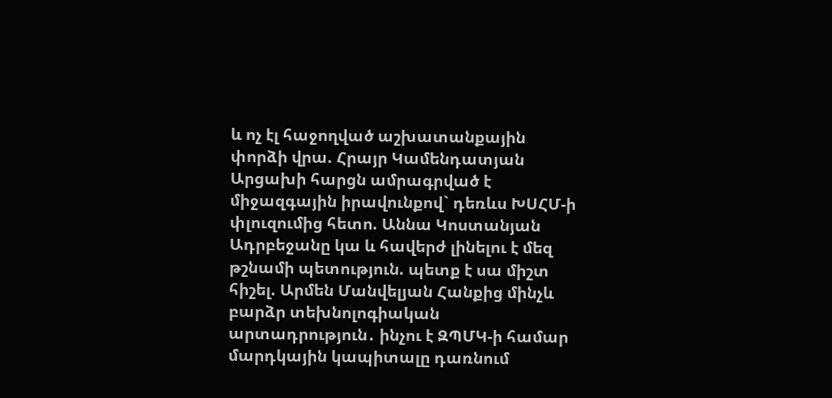և ոչ էլ հաջողված աշխատանքային փորձի վրա. Հրայր Կամենդատյան Արցախի հարցն ամրագրված է միջազգային իրավունքով` դեռևս ԽՍՀՄ-ի փլուզումից հետո. Աննա Կոստանյան
Ադրբեջանը կա և հավերժ լինելու է մեզ թշնամի պետություն. պետք է սա միշտ հիշել. Արմեն Մանվելյան Հանքից մինչև բարձր տեխնոլոգիական արտադրություն․ ինչու է ԶՊՄԿ-ի համար մարդկային կապիտալը դառնում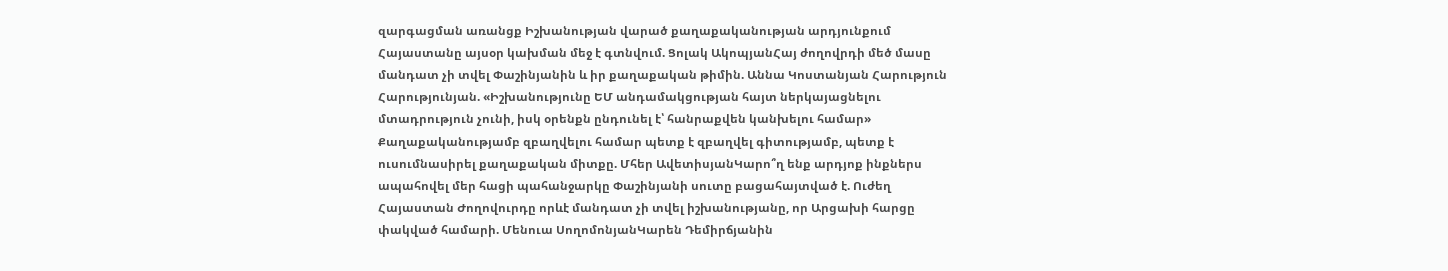զարգացման առանցք Իշխանության վարած քաղաքականության արդյունքում Հայաստանը այսօր կախման մեջ է գտնվում. Ցոլակ ԱկոպյանՀայ ժողովրդի մեծ մասը մանդատ չի տվել Փաշինյանին և իր քաղաքական թիմին. Աննա Կոստանյան Հարություն Հարությունյան. «Իշխանությունը ԵՄ անդամակցության հայտ ներկայացնելու մտադրություն չունի, իսկ օրենքն ընդունել է՝ հանրաքվեն կանխելու համար» Քաղաքականությամբ զբաղվելու համար պետք է զբաղվել գիտությամբ, պետք է ուսումնասիրել քաղաքական միտքը. Մհեր ԱվետիսյանԿարո՞ղ ենք արդյոք ինքներս ապահովել մեր հացի պահանջարկը Փաշինյանի սուտը բացահայտված է. Ուժեղ Հայաստան Ժողովուրդը որևէ մանդատ չի տվել իշխանությանը, որ Արցախի հարցը փակված համարի. Մենուա ՍողոմոնյանԿարեն Դեմիրճյանին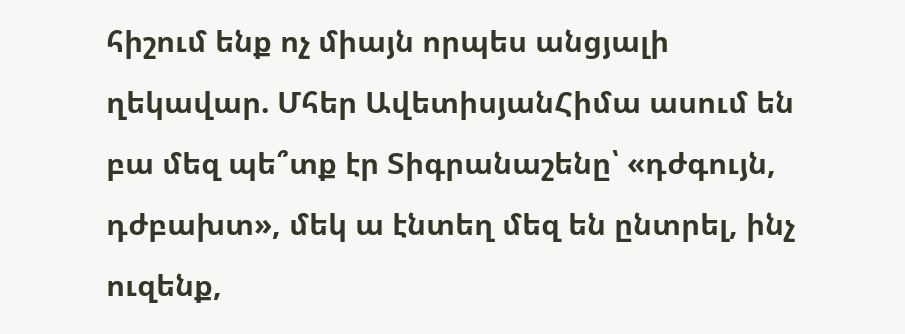հիշում ենք ոչ միայն որպես անցյալի ղեկավար. Մհեր ԱվետիսյանՀիմա ասում են բա մեզ պե՞տք էր Տիգրանաշենը՝ «դժգույն, դժբախտ», մեկ ա էնտեղ մեզ են ընտրել, ինչ ուզենք,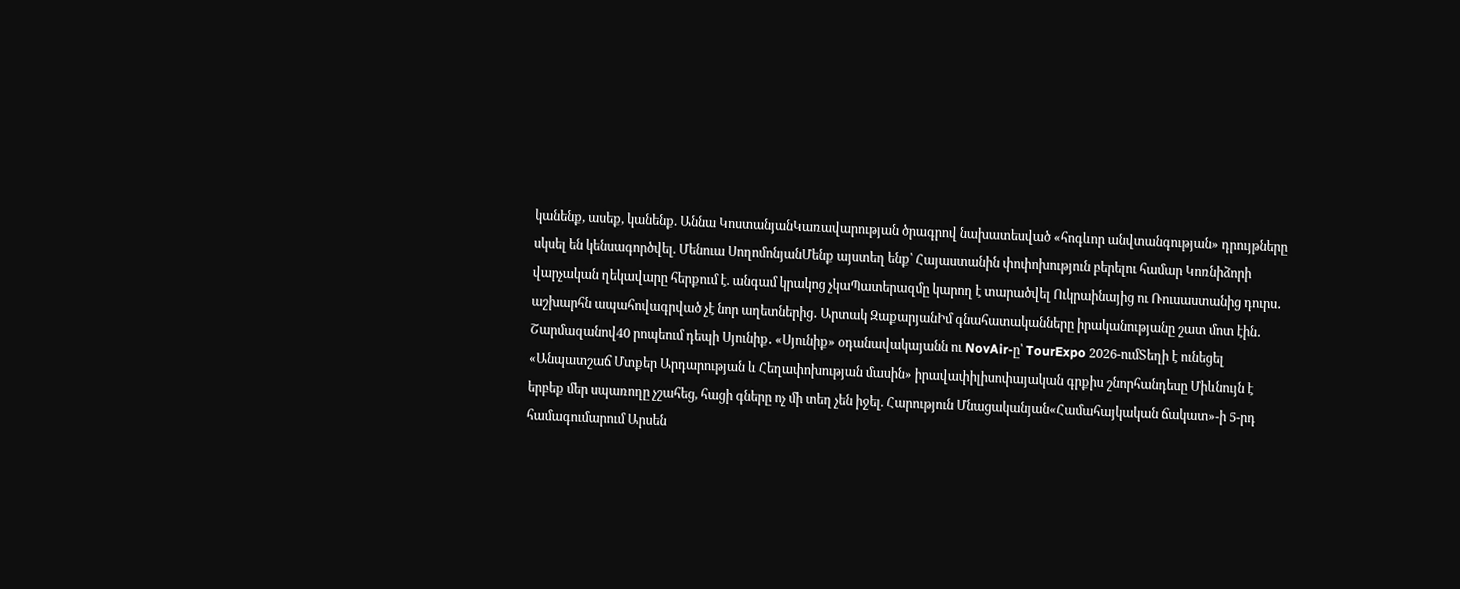կանենք, ասեք, կանենք. Աննա ԿոստանյանԿառավարության ծրագրով նախատեսված «հոգևոր անվտանգության» դրույթները սկսել են կենսագործվել. Մենուա ՍողոմոնյանՄենք այստեղ ենք՝ Հայաստանին փոփոխություն բերելու համար Կոռնիձորի վարչական ղեկավարը հերքում է. անգամ կրակոց չկաՊատերազմը կարող է տարածվել Ուկրաինայից ու Ռուսաստանից դուրս․ աշխարհն ապահովագրված չէ նոր աղետներից․ Արտակ ԶաքարյանԻմ գնահատականները իրականությանը շատ մոտ էին․ Շարմազանով40 րոպեում դեպի Սյունիք․ «Սյունիք» օդանավակայանն ու NovAir-ը՝ TourExpo 2026-ումՏեղի է ունեցել «Անպատշաճ Մտքեր Արդարության և Հեղափոխության մասին» իրավափիլիսոփայական գրքիս շնորհանդեսը Միևնույն է երբեք մեր սպառողը չշահեց, հացի գները ոչ մի տեղ չեն իջել. Հարություն Մնացականյան«Համահայկական ճակատ»-ի 5-րդ համագումարում Արսեն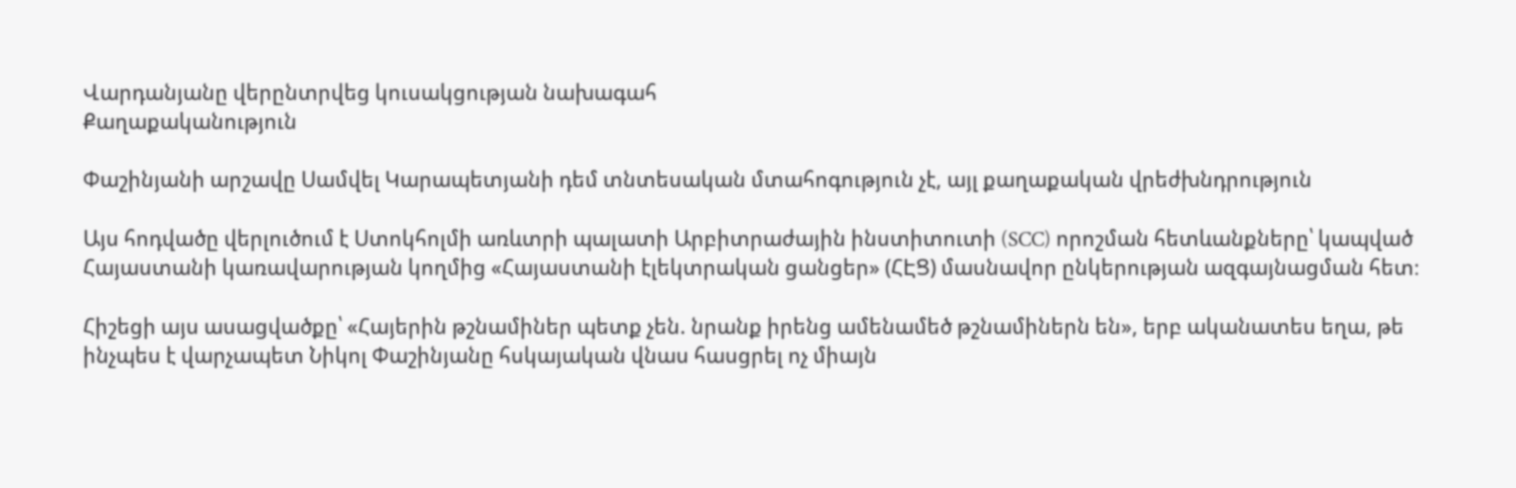Վարդանյանը վերընտրվեց կուսակցության նախագահ
Քաղաքականություն

Փաշինյանի արշավը Սամվել Կարապետյանի դեմ տնտեսական մտահոգություն չէ, այլ քաղաքական վրեժխնդրություն

Այս հոդվածը վերլուծում է Ստոկհոլմի առևտրի պալատի Արբիտրաժային ինստիտուտի (SCC) որոշման հետևանքները՝ կապված Հայաստանի կառավարության կողմից «Հայաստանի էլեկտրական ցանցեր» (ՀԷՑ) մասնավոր ընկերության ազգայնացման հետ։

Հիշեցի այս ասացվածքը՝ «Հայերին թշնամիներ պետք չեն. նրանք իրենց ամենամեծ թշնամիներն են», երբ ականատես եղա, թե ինչպես է վարչապետ Նիկոլ Փաշինյանը հսկայական վնաս հասցրել ոչ միայն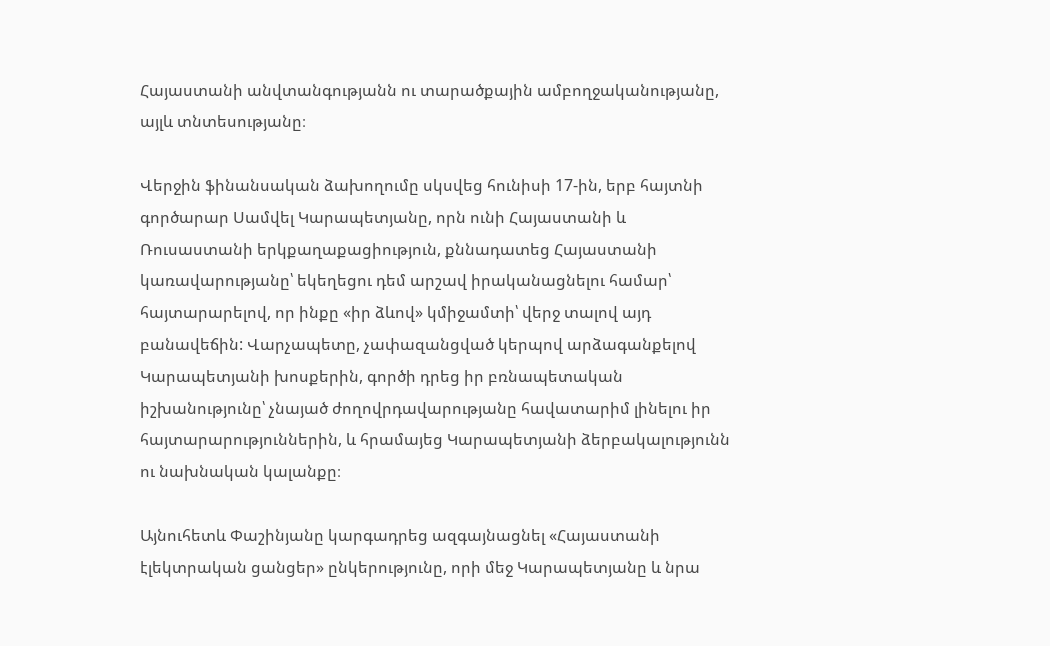Հայաստանի անվտանգությանն ու տարածքային ամբողջականությանը, այլև տնտեսությանը։

Վերջին ֆինանսական ձախողումը սկսվեց հունիսի 17-ին, երբ հայտնի գործարար Սամվել Կարապետյանը, որն ունի Հայաստանի և Ռուսաստանի երկքաղաքացիություն, քննադատեց Հայաստանի կառավարությանը՝ եկեղեցու դեմ արշավ իրականացնելու համար՝ հայտարարելով, որ ինքը «իր ձևով» կմիջամտի՝ վերջ տալով այդ բանավեճին: Վարչապետը, չափազանցված կերպով արձագանքելով Կարապետյանի խոսքերին, գործի դրեց իր բռնապետական իշխանությունը՝ չնայած ժողովրդավարությանը հավատարիմ լինելու իր հայտարարություններին, և հրամայեց Կարապետյանի ձերբակալությունն ու նախնական կալանքը։

Այնուհետև Փաշինյանը կարգադրեց ազգայնացնել «Հայաստանի էլեկտրական ցանցեր» ընկերությունը, որի մեջ Կարապետյանը և նրա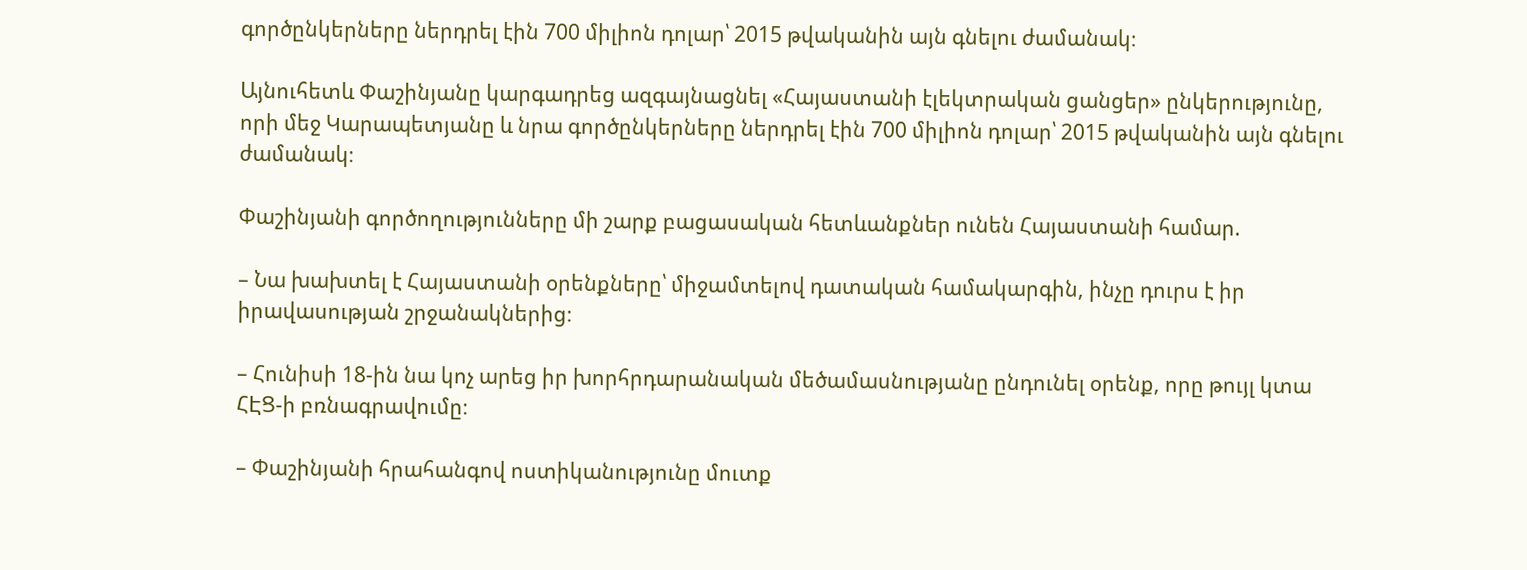գործընկերները ներդրել էին 700 միլիոն դոլար՝ 2015 թվականին այն գնելու ժամանակ։

Այնուհետև Փաշինյանը կարգադրեց ազգայնացնել «Հայաստանի էլեկտրական ցանցեր» ընկերությունը, որի մեջ Կարապետյանը և նրա գործընկերները ներդրել էին 700 միլիոն դոլար՝ 2015 թվականին այն գնելու ժամանակ։

Փաշինյանի գործողությունները մի շարք բացասական հետևանքներ ունեն Հայաստանի համար.

– Նա խախտել է Հայաստանի օրենքները՝ միջամտելով դատական համակարգին, ինչը դուրս է իր իրավասության շրջանակներից։

– Հունիսի 18-ին նա կոչ արեց իր խորհրդարանական մեծամասնությանը ընդունել օրենք, որը թույլ կտա ՀԷՑ-ի բռնագրավումը։

– Փաշինյանի հրահանգով ոստիկանությունը մուտք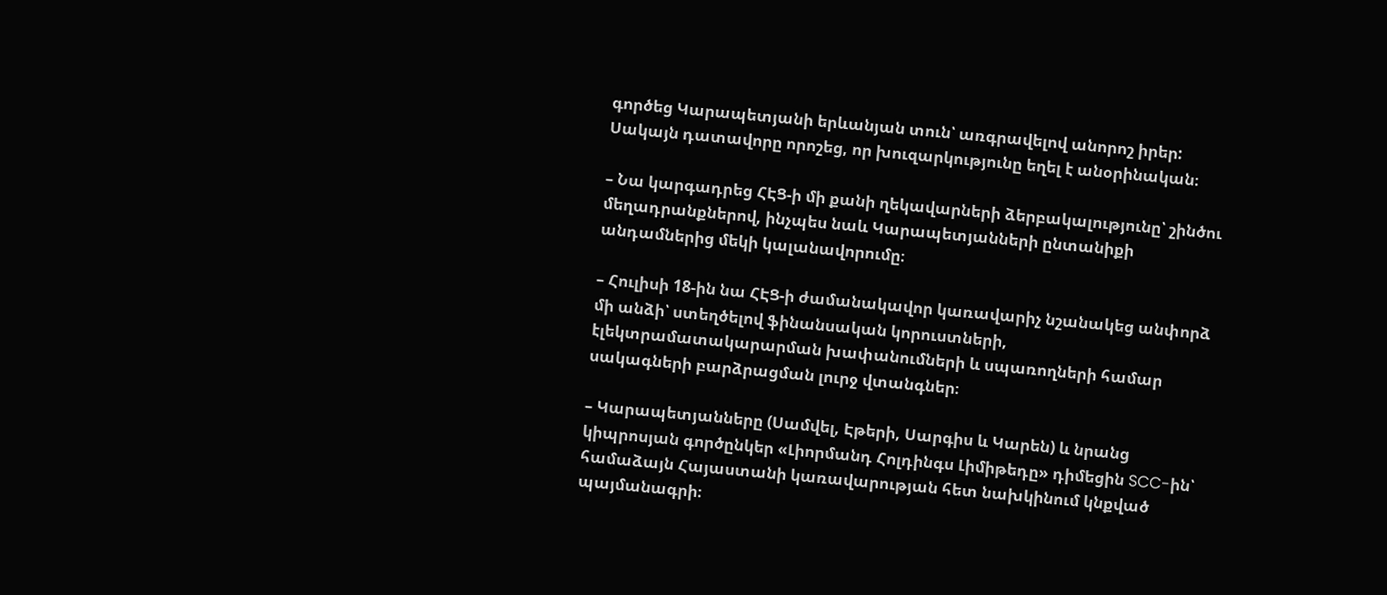գործեց Կարապետյանի երևանյան տուն՝ առգրավելով անորոշ իրեր: Սակայն դատավորը որոշեց, որ խուզարկությունը եղել է անօրինական։

– Նա կարգադրեց ՀԷՑ-ի մի քանի ղեկավարների ձերբակալությունը՝ շինծու մեղադրանքներով, ինչպես նաև Կարապետյանների ընտանիքի անդամներից մեկի կալանավորումը։

– Հուլիսի 18-ին նա ՀԷՑ-ի ժամանակավոր կառավարիչ նշանակեց անփորձ մի անձի՝ ստեղծելով ֆինանսական կորուստների, էլեկտրամատակարարման խափանումների և սպառողների համար սակագների բարձրացման լուրջ վտանգներ։

– Կարապետյանները (Սամվել, Էթերի, Սարգիս և Կարեն) և նրանց կիպրոսյան գործընկեր «Լիորմանդ Հոլդինգս Լիմիթեդը» դիմեցին SCC-ին՝ համաձայն Հայաստանի կառավարության հետ նախկինում կնքված պայմանագրի։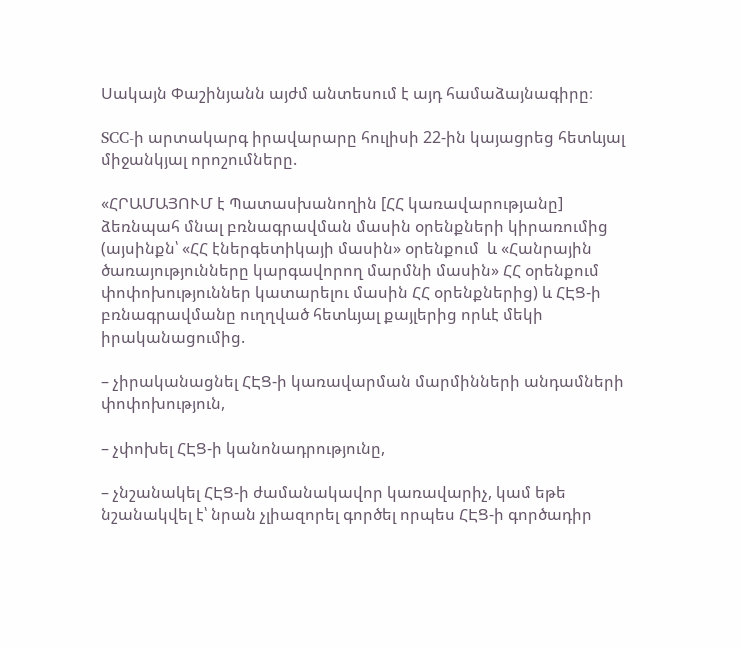Սակայն Փաշինյանն այժմ անտեսում է այդ համաձայնագիրը։

SCC-ի արտակարգ իրավարարը հուլիսի 22-ին կայացրեց հետևյալ միջանկյալ որոշումները.

«ՀՐԱՄԱՅՈՒՄ է Պատասխանողին [ՀՀ կառավարությանը] ձեռնպահ մնալ բռնագրավման մասին օրենքների կիրառումից (այսինքն՝ «ՀՀ էներգետիկայի մասին» օրենքում  և «Հանրային ծառայությունները կարգավորող մարմնի մասին» ՀՀ օրենքում փոփոխություններ կատարելու մասին ՀՀ օրենքներից) և ՀԷՑ-ի բռնագրավմանը ուղղված հետևյալ քայլերից որևէ մեկի իրականացումից.

– չիրականացնել ՀԷՑ-ի կառավարման մարմինների անդամների փոփոխություն,

– չփոխել ՀԷՑ-ի կանոնադրությունը,

– չնշանակել ՀԷՑ-ի ժամանակավոր կառավարիչ, կամ եթե նշանակվել է՝ նրան չլիազորել գործել որպես ՀԷՑ-ի գործադիր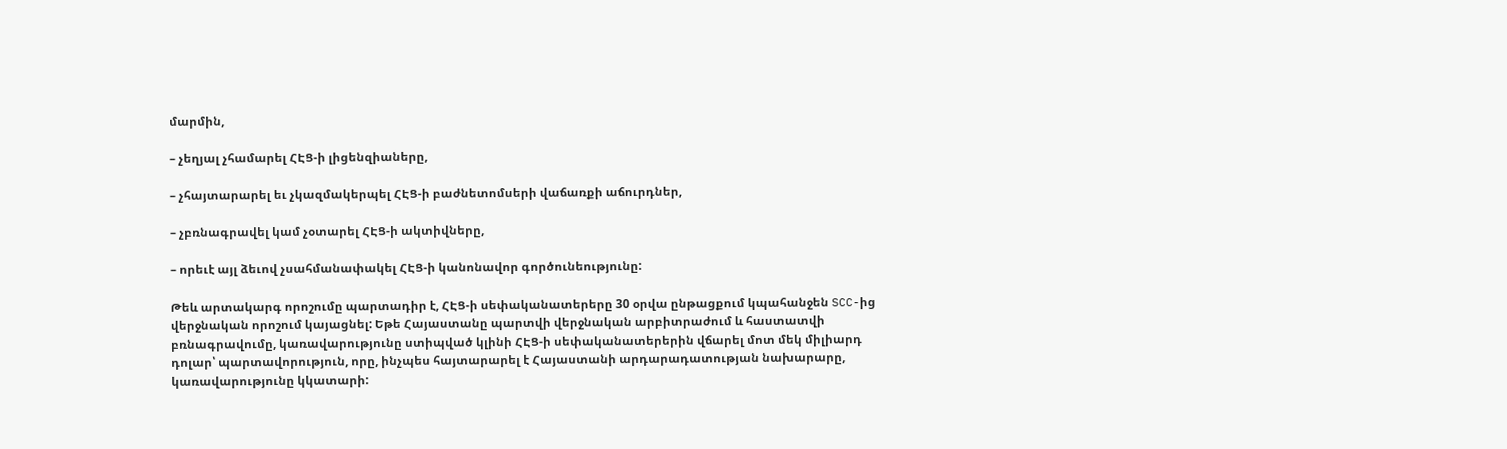մարմին,

– չեղյալ չհամարել ՀԷՑ-ի լիցենզիաները,

– չհայտարարել եւ չկազմակերպել ՀԷՑ-ի բաժնետոմսերի վաճառքի աճուրդներ,

– չբռնագրավել կամ չօտարել ՀԷՑ-ի ակտիվները,

– որեւէ այլ ձեւով չսահմանափակել ՀԷՑ-ի կանոնավոր գործունեությունը:

Թեև արտակարգ որոշումը պարտադիր է, ՀԷՑ-ի սեփականատերերը 30 օրվա ընթացքում կպահանջեն SCC-ից վերջնական որոշում կայացնել: Եթե Հայաստանը պարտվի վերջնական արբիտրաժում և հաստատվի բռնագրավումը, կառավարությունը ստիպված կլինի ՀԷՑ-ի սեփականատերերին վճարել մոտ մեկ միլիարդ դոլար՝ պարտավորություն, որը, ինչպես հայտարարել է Հայաստանի արդարադատության նախարարը, կառավարությունը կկատարի: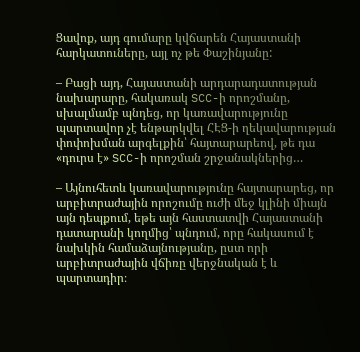Ցավոք, այդ գումարը կվճարեն Հայաստանի հարկատուները, այլ ոչ թե Փաշինյանը:

– Բացի այդ, Հայաստանի արդարադատության նախարարը, հակառակ SCC-ի որոշմանը, սխալմամբ պնդեց, որ կառավարությունը պարտավոր չէ ենթարկվել ՀԷՑ-ի ղեկավարության փոփոխման արգելքին՝ հայտարարեով, թե դա «դուրս է» SCC-ի որոշման շրջանակներից…

– Այնուհետև կառավարությունը հայտարարեց, որ արբիտրաժային որոշումը ուժի մեջ կլինի միայն այն դեպքում, եթե այն հաստատվի Հայաստանի դատարանի կողմից՝ պնդում, որը հակասում է նախկին համաձայնությանը, ըստ որի արբիտրաժային վճիռը վերջնական է և պարտադիր։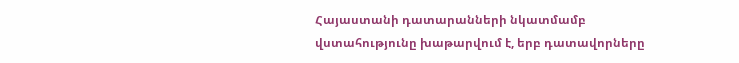Հայաստանի դատարանների նկատմամբ վստահությունը խաթարվում է, երբ դատավորները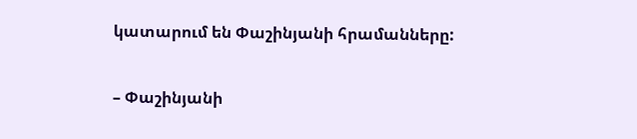կատարում են Փաշինյանի հրամանները:

– Փաշինյանի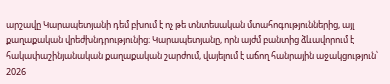արշավը Կարապետյանի դեմ բխում է ոչ թե տնտեսական մտահոգություններից, այլ քաղաքական վրեժխնդրությունից։ Կարապետյանը, որն այժմ բանտից ձևավորում է հակափաշինյանական քաղաքական շարժում, վայելում է աճող հանրային աջակցություն՝ 2026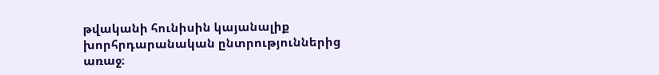թվականի հունիսին կայանալիք խորհրդարանական ընտրություններից առաջ։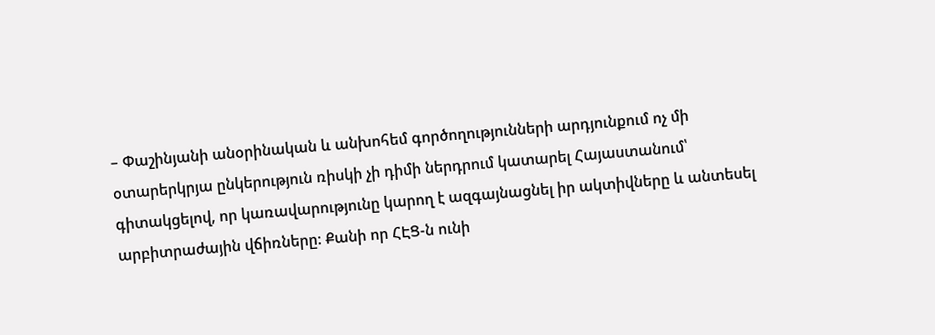– Փաշինյանի անօրինական և անխոհեմ գործողությունների արդյունքում ոչ մի օտարերկրյա ընկերություն ռիսկի չի դիմի ներդրում կատարել Հայաստանում՝ գիտակցելով, որ կառավարությունը կարող է ազգայնացնել իր ակտիվները և անտեսել արբիտրաժային վճիռները: Քանի որ ՀԷՑ-ն ունի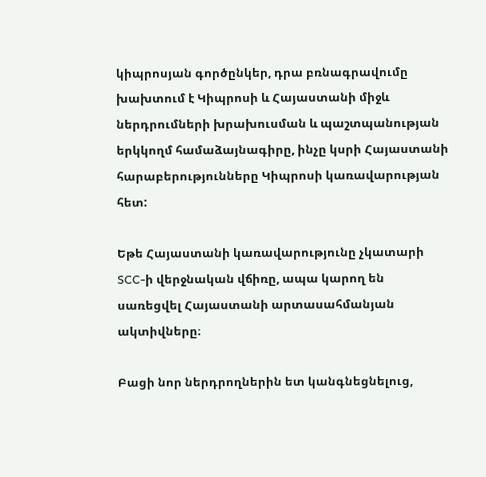կիպրոսյան գործընկեր, դրա բռնագրավումը խախտում է Կիպրոսի և Հայաստանի միջև ներդրումների խրախուսման և պաշտպանության երկկողմ համաձայնագիրը, ինչը կսրի Հայաստանի հարաբերությունները Կիպրոսի կառավարության հետ:

Եթե Հայաստանի կառավարությունը չկատարի SCC-ի վերջնական վճիռը, ապա կարող են սառեցվել Հայաստանի արտասահմանյան ակտիվները։

Բացի նոր ներդրողներին ետ կանգնեցնելուց,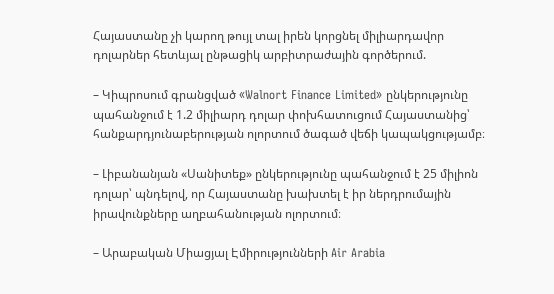Հայաստանը չի կարող թույլ տալ իրեն կորցնել միլիարդավոր դոլարներ հետևյալ ընթացիկ արբիտրաժային գործերում.

– Կիպրոսում գրանցված «Walnort Finance Limited» ընկերությունը պահանջում է 1.2 միլիարդ դոլար փոխհատուցում Հայաստանից՝ հանքարդյունաբերության ոլորտում ծագած վեճի կապակցությամբ։

– Լիբանանյան «Սանիտեք» ընկերությունը պահանջում է 25 միլիոն դոլար՝ պնդելով, որ Հայաստանը խախտել է իր ներդրումային իրավունքները աղբահանության ոլորտում։

– Արաբական Միացյալ Էմիրությունների Air Arabia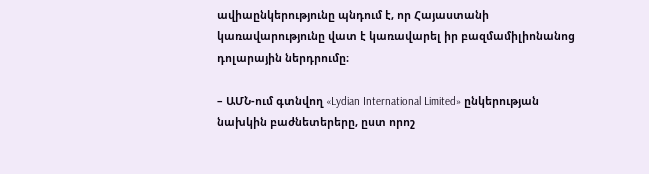ավիաընկերությունը պնդում է, որ Հայաստանի կառավարությունը վատ է կառավարել իր բազմամիլիոնանոց դոլարային ներդրումը։

– ԱՄՆ-ում գտնվող «Lydian International Limited» ընկերության նախկին բաժնետերերը, ըստ որոշ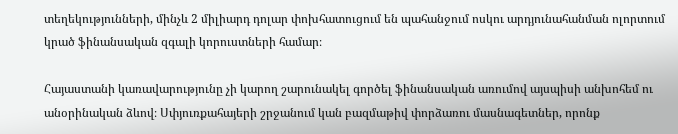տեղեկությունների, մինչև 2 միլիարդ դոլար փոխհատուցում են պահանջում ոսկու արդյունահանման ոլորտում կրած ֆինանսական զգալի կորուստների համար։

Հայաստանի կառավարությունը չի կարող շարունակել գործել ֆինանսական առումով այսպիսի անխոհեմ ու անօրինական ձևով։ Սփյուռքահայերի շրջանում կան բազմաթիվ փորձառու մասնագետներ, որոնք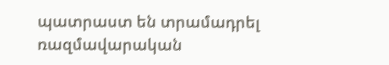պատրաստ են տրամադրել ռազմավարական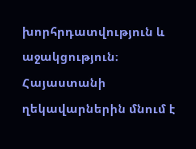խորհրդատվություն և աջակցություն։ Հայաստանի ղեկավարներին մնում է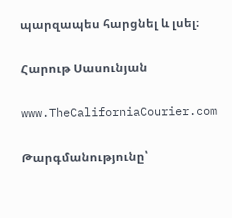պարզապես հարցնել և լսել։

Հարութ Սասունյան

www.TheCaliforniaCourier.com

Թարգմանությունը՝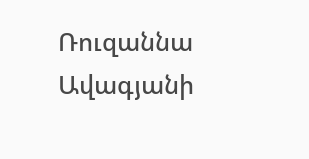Ռուզաննա Ավագյանի